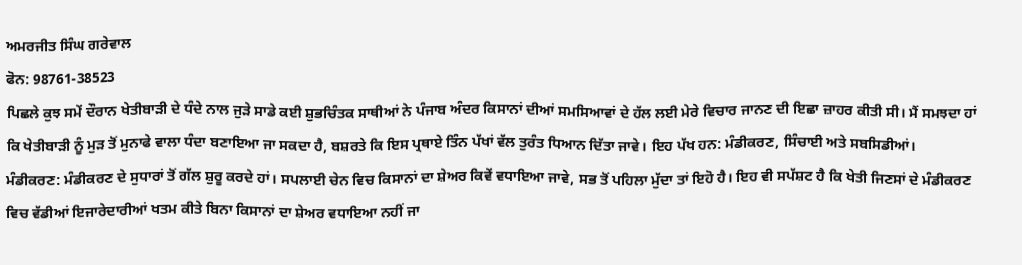ਅਮਰਜੀਤ ਸਿੰਘ ਗਰੇਵਾਲ
ਫੋਨ: 98761-38523
ਪਿਛਲੇ ਕੁਝ ਸਮੇਂ ਦੌਰਾਨ ਖੇਤੀਬਾੜੀ ਦੇ ਧੰਦੇ ਨਾਲ ਜੁੜੇ ਸਾਡੇ ਕਈ ਸ਼ੁਭਚਿੰਤਕ ਸਾਥੀਆਂ ਨੇ ਪੰਜਾਬ ਅੰਦਰ ਕਿਸਾਨਾਂ ਦੀਆਂ ਸਮਸਿਆਵਾਂ ਦੇ ਹੱਲ ਲਈ ਮੇਰੇ ਵਿਚਾਰ ਜਾਨਣ ਦੀ ਇਛਾ ਜ਼ਾਹਰ ਕੀਤੀ ਸੀ। ਮੈਂ ਸਮਝਦਾ ਹਾਂ ਕਿ ਖੇਤੀਬਾੜੀ ਨੂੰ ਮੁੜ ਤੋਂ ਮੁਨਾਫੇ ਵਾਲਾ ਧੰਦਾ ਬਣਾਇਆ ਜਾ ਸਕਦਾ ਹੈ, ਬਸ਼ਰਤੇ ਕਿ ਇਸ ਪ੍ਰਥਾਏ ਤਿੰਨ ਪੱਖਾਂ ਵੱਲ ਤੁਰੰਤ ਧਿਆਨ ਦਿੱਤਾ ਜਾਵੇ। ਇਹ ਪੱਖ ਹਨ: ਮੰਡੀਕਰਣ, ਸਿੰਚਾਈ ਅਤੇ ਸਬਸਿਡੀਆਂ।
ਮੰਡੀਕਰਣ: ਮੰਡੀਕਰਣ ਦੇ ਸੁਧਾਰਾਂ ਤੋਂ ਗੱਲ ਸ਼ੁਰੂ ਕਰਦੇ ਹਾਂ। ਸਪਲਾਈ ਚੇਨ ਵਿਚ ਕਿਸਾਨਾਂ ਦਾ ਸ਼ੇਅਰ ਕਿਵੇਂ ਵਧਾਇਆ ਜਾਵੇ, ਸਭ ਤੋਂ ਪਹਿਲਾ ਮੁੱਦਾ ਤਾਂ ਇਹੋ ਹੈ। ਇਹ ਵੀ ਸਪੱਸ਼ਟ ਹੈ ਕਿ ਖੇਤੀ ਜਿਣਸਾਂ ਦੇ ਮੰਡੀਕਰਣ ਵਿਚ ਵੱਡੀਆਂ ਇਜਾਰੇਦਾਰੀਆਂ ਖਤਮ ਕੀਤੇ ਬਿਨਾ ਕਿਸਾਨਾਂ ਦਾ ਸ਼ੇਅਰ ਵਧਾਇਆ ਨਹੀਂ ਜਾ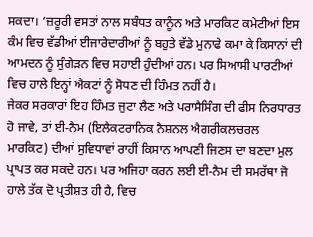ਸਕਦਾ। ‘ਜ਼ਰੂਰੀ ਵਸਤਾਂ ਨਾਲ ਸਬੰਧਤ ਕਾਨੂੰਨ ਅਤੇ ਮਾਰਕਿਟ ਕਮੇਟੀਆਂ ਇਸ ਕੰਮ ਵਿਚ ਵੱਡੀਆਂ ਈਜਾਰੇਦਾਰੀਆਂ ਨੂੰ ਬਹੁਤੇ ਵੱਡੇ ਮੁਨਾਫੇ ਕਮਾ ਕੇ ਕਿਸਾਨਾਂ ਦੀ ਆਮਦਨ ਨੂੰ ਸੁੰਗੇੜਨ ਵਿਚ ਸਹਾਈ ਹੁੰਦੀਆਂ ਹਨ। ਪਰ ਸਿਆਸੀ ਪਾਰਟੀਆਂ ਵਿਚ ਹਾਲੇ ਇਨ੍ਹਾਂ ਐਕਟਾਂ ਨੂੰ ਸੋਧਣ ਦੀ ਹਿੰਮਤ ਨਹੀਂ ਹੈ।
ਜੇਕਰ ਸਰਕਾਰਾਂ ਇਹ ਹਿੰਮਤ ਜੁਟਾ ਲੈਣ ਅਤੇ ਪਰਾਸੈਸਿੰਗ ਦੀ ਫੀਸ ਨਿਰਧਾਰਤ ਹੋ ਜਾਵੇ, ਤਾਂ ਈ-ਨੈਮ (ਇਲੈਕਟਰਾਨਿਕ ਨੈਸ਼ਨਲ ਐਗਰੀਕਲਚਰਲ ਮਾਰਕਿਟ) ਦੀਆਂ ਸੁਵਿਧਾਵਾਂ ਰਾਹੀਂ ਕਿਸਾਨ ਆਪਣੀ ਜਿਣਸ ਦਾ ਬਣਦਾ ਮੁਲ ਪ੍ਰਾਪਤ ਕਰ ਸਕਦੇ ਹਨ। ਪਰ ਅਜਿਹਾ ਕਰਨ ਲਈ ਈ-ਨੈਮ ਦੀ ਸਮਰੱਥਾ ਜੋ ਹਾਲੇ ਤੱਕ ਦੋ ਪ੍ਰਤੀਸ਼ਤ ਹੀ ਹੈ, ਵਿਚ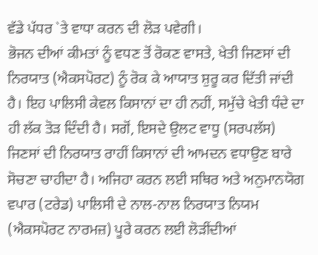ਵੱਡੇ ਪੱਧਰ `ਤੇ ਵਾਧਾ ਕਰਨ ਦੀ ਲੋੜ ਪਵੇਗੀ।
ਭੋਜਨ ਦੀਆਂ ਕੀਮਤਾਂ ਨੂੰ ਵਧਣ ਤੋਂ ਰੋਕਣ ਵਾਸਤੇ, ਖੇਤੀ ਜਿਣਸਾਂ ਦੀ ਨਿਰਯਾਤ (ਐਕਸਪੋਰਟ) ਨੂੰ ਰੋਕ ਕੇ ਆਯਾਤ ਸ਼ੁਰੂ ਕਰ ਦਿੱਤੀ ਜਾਂਦੀ ਹੈ। ਇਹ ਪਾਲਿਸੀ ਕੇਵਲ ਕਿਸਾਨਾਂ ਦਾ ਹੀ ਨਹੀਂ, ਸਮੁੱਚੇ ਖੇਤੀ ਧੰਦੇ ਦਾ ਹੀ ਲੱਕ ਤੋੜ ਦਿੰਦੀ ਹੈ। ਸਗੋਂ, ਇਸਦੇ ਉਲਟ ਵਾਧੂ (ਸਰਪਲੱਸ) ਜਿਣਸਾਂ ਦੀ ਨਿਰਯਾਤ ਰਾਹੀਂ ਕਿਸਾਨਾਂ ਦੀ ਆਮਦਨ ਵਧਾਉਣ ਬਾਰੇ ਸੋਚਣਾ ਚਾਹੀਦਾ ਹੈ। ਅਜਿਹਾ ਕਰਨ ਲਈ ਸਥਿਰ ਅਤੇ ਅਨੁਮਾਨਯੋਗ ਵਪਾਰ (ਟਰੇਡ) ਪਾਲਿਸੀ ਦੇ ਨਾਲ-ਨਾਲ ਨਿਰਯਾਤ ਨਿਯਮ (ਐਕਸਪੋਰਟ ਨਾਰਮਜ਼) ਪੂਰੇ ਕਰਨ ਲਈ ਲੋੜੀਂਦੀਆਂ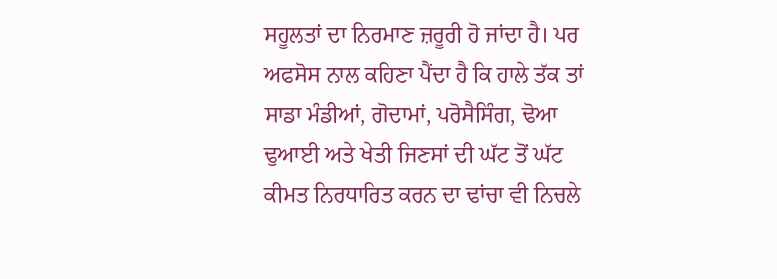ਸਹੂਲਤਾਂ ਦਾ ਨਿਰਮਾਣ ਜ਼ਰੂਰੀ ਹੋ ਜਾਂਦਾ ਹੈ। ਪਰ ਅਫਸੋਸ ਨਾਲ ਕਹਿਣਾ ਪੈਂਦਾ ਹੈ ਕਿ ਹਾਲੇ ਤੱਕ ਤਾਂ ਸਾਡਾ ਮੰਡੀਆਂ, ਗੋਦਾਮਾਂ, ਪਰੋਸੈਸਿੰਗ, ਢੋਆ ਢੁਆਈ ਅਤੇ ਖੇਤੀ ਜਿਣਸਾਂ ਦੀ ਘੱਟ ਤੋਂ ਘੱਟ ਕੀਮਤ ਨਿਰਧਾਰਿਤ ਕਰਨ ਦਾ ਢਾਂਚਾ ਵੀ ਨਿਚਲੇ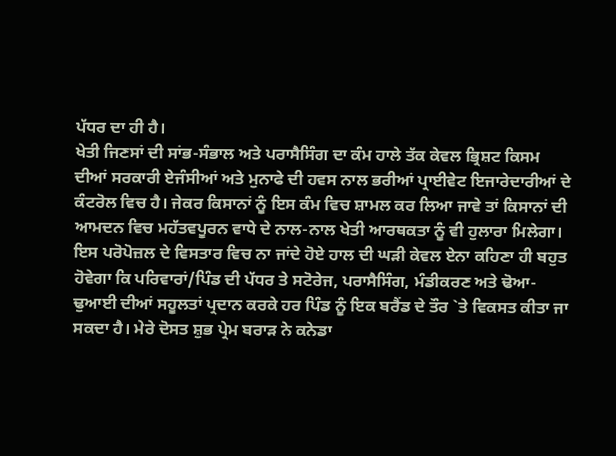ਪੱਧਰ ਦਾ ਹੀ ਹੈ।
ਖੇਤੀ ਜਿਣਸਾਂ ਦੀ ਸਾਂਭ-ਸੰਭਾਲ ਅਤੇ ਪਰਾਸੈਸਿੰਗ ਦਾ ਕੰਮ ਹਾਲੇ ਤੱਕ ਕੇਵਲ ਭ੍ਰਿਸ਼ਟ ਕਿਸਮ ਦੀਆਂ ਸਰਕਾਰੀ ਏਜੰਸੀਆਂ ਅਤੇ ਮੁਨਾਫੇ ਦੀ ਹਵਸ ਨਾਲ ਭਰੀਆਂ ਪ੍ਰਾਈਵੇਟ ਇਜਾਰੇਦਾਰੀਆਂ ਦੇ ਕੰਟਰੋਲ ਵਿਚ ਹੈ। ਜੇਕਰ ਕਿਸਾਨਾਂ ਨੂੰ ਇਸ ਕੰਮ ਵਿਚ ਸ਼ਾਮਲ ਕਰ ਲਿਆ ਜਾਵੇ ਤਾਂ ਕਿਸਾਨਾਂ ਦੀ ਆਮਦਨ ਵਿਚ ਮਹੱਤਵਪੂਰਨ ਵਾਧੇ ਦੇ ਨਾਲ-ਨਾਲ ਖੇਤੀ ਆਰਥਕਤਾ ਨੂੰ ਵੀ ਹੁਲਾਰਾ ਮਿਲੇਗਾ। ਇਸ ਪਰੋਪੋਜ਼ਲ ਦੇ ਵਿਸਤਾਰ ਵਿਚ ਨਾ ਜਾਂਦੇ ਹੋਏ ਹਾਲ ਦੀ ਘੜੀ ਕੇਵਲ ਏਨਾ ਕਹਿਣਾ ਹੀ ਬਹੁਤ ਹੋਵੇਗਾ ਕਿ ਪਰਿਵਾਰਾਂ/ਪਿੰਡ ਦੀ ਪੱਧਰ ਤੇ ਸਟੋਰੇਜ, ਪਰਾਸੈਸਿੰਗ, ਮੰਡੀਕਰਣ ਅਤੇ ਢੋਆ-ਢੁਆਈ ਦੀਆਂ ਸਹੂਲਤਾਂ ਪ੍ਰਦਾਨ ਕਰਕੇ ਹਰ ਪਿੰਡ ਨੂੰ ਇਕ ਬਰੈਂਡ ਦੇ ਤੌਰ `ਤੇ ਵਿਕਸਤ ਕੀਤਾ ਜਾ ਸਕਦਾ ਹੈ। ਮੇਰੇ ਦੋਸਤ ਸ਼ੁਭ ਪ੍ਰੇਮ ਬਰਾੜ ਨੇ ਕਨੇਡਾ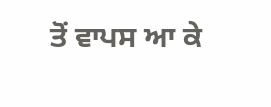ਤੋਂ ਵਾਪਸ ਆ ਕੇ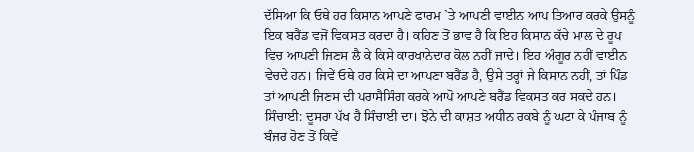ਦੱਸਿਆ ਕਿ ਓਥੇ ਹਰ ਕਿਸਾਨ ਆਪਣੇ ਫਾਰਮ `ਤੇ ਆਪਣੀ ਵਾਈਨ ਆਪ ਤਿਆਰ ਕਰਕੇ ਉਸਨੂੰ ਇਕ ਬਰੈਂਡ ਵਜੋਂ ਵਿਕਸਤ ਕਰਦਾ ਹੈ। ਕਹਿਣ ਤੋਂ ਭਾਵ ਹੈ ਕਿ ਇਹ ਕਿਸਾਨ ਕੱਚੇ ਮਾਲ ਦੇ ਰੂਪ ਵਿਚ ਆਪਣੀ ਜਿਣਸ ਲੈ ਕੇ ਕਿਸੇ ਕਾਰਖਾਨੇਦਾਰ ਕੋਲ ਨਹੀਂ ਜਾਦੇ। ਇਹ ਅੰਗੂਰ ਨਹੀਂ ਵਾਈਨ ਵੇਚਦੇ ਹਨ। ਜਿਵੇਂ ਓਥੇ ਹਰ ਕਿਸੇ ਦਾ ਆਪਣਾ ਬਰੈਂਡ ਹੈ, ਉਸੇ ਤਰ੍ਹਾਂ ਜੇ ਕਿਸਾਨ ਨਹੀਂ, ਤਾਂ ਪਿੰਡ ਤਾਂ ਆਪਣੀ ਜਿਣਸ ਦੀ ਪਰਾਸੈਸਿੰਗ ਕਰਕੇ ਆਪੋ ਆਪਣੇ ਬਰੈਂਡ ਵਿਕਸਤ ਕਰ ਸਕਦੇ ਹਨ।
ਸਿੰਚਾਈ: ਦੂਸਰਾ ਪੱਖ ਹੈ ਸਿੰਚਾਈ ਦਾ। ਝੋਨੇ ਦੀ ਕਾਸ਼ਤ ਅਧੀਨ ਰਕਬੇ ਨੂੰ ਘਟਾ ਕੇ ਪੰਜਾਬ ਨੂੰ ਬੰਜਰ ਹੋਣ ਤੋਂ ਕਿਵੇਂ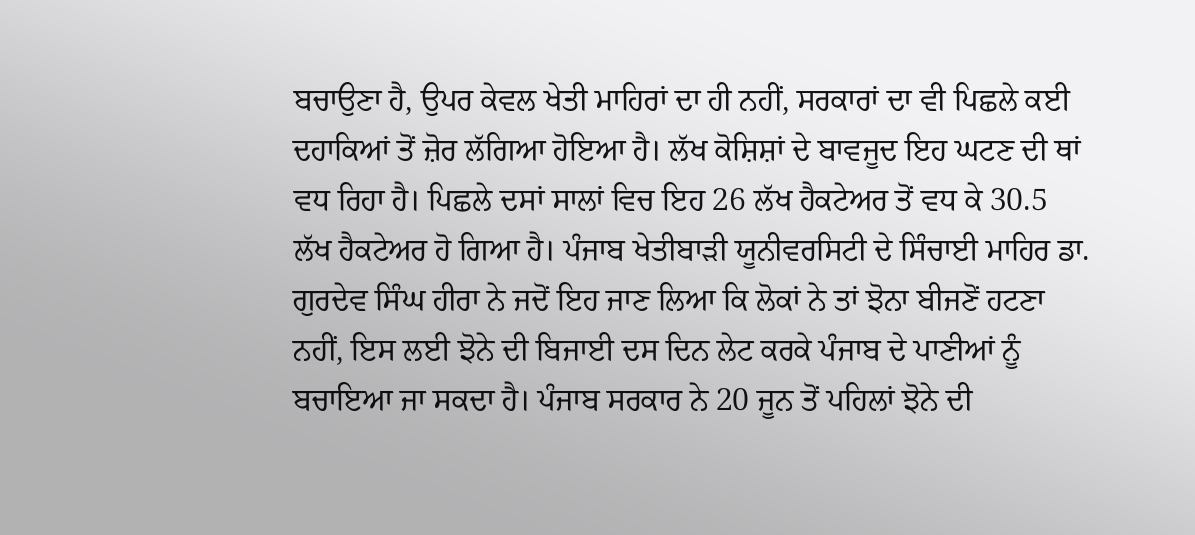ਬਚਾਉਣਾ ਹੈ, ਉਪਰ ਕੇਵਲ ਖੇਤੀ ਮਾਹਿਰਾਂ ਦਾ ਹੀ ਨਹੀਂ, ਸਰਕਾਰਾਂ ਦਾ ਵੀ ਪਿਛਲੇ ਕਈ ਦਹਾਕਿਆਂ ਤੋਂ ਜ਼ੋਰ ਲੱਗਿਆ ਹੋਇਆ ਹੈ। ਲੱਖ ਕੋਸ਼ਿਸ਼ਾਂ ਦੇ ਬਾਵਜੂਦ ਇਹ ਘਟਣ ਦੀ ਥਾਂ ਵਧ ਰਿਹਾ ਹੈ। ਪਿਛਲੇ ਦਸਾਂ ਸਾਲਾਂ ਵਿਚ ਇਹ 26 ਲੱਖ ਹੈਕਟੇਅਰ ਤੋਂ ਵਧ ਕੇ 30.5 ਲੱਖ ਹੈਕਟੇਅਰ ਹੋ ਗਿਆ ਹੈ। ਪੰਜਾਬ ਖੇਤੀਬਾੜੀ ਯੂਨੀਵਰਸਿਟੀ ਦੇ ਸਿੰਚਾਈ ਮਾਹਿਰ ਡਾ. ਗੁਰਦੇਵ ਸਿੰਘ ਹੀਰਾ ਨੇ ਜਦੋਂ ਇਹ ਜਾਣ ਲਿਆ ਕਿ ਲੋਕਾਂ ਨੇ ਤਾਂ ਝੋਨਾ ਬੀਜਣੋਂ ਹਟਣਾ ਨਹੀਂ, ਇਸ ਲਈ ਝੋਨੇ ਦੀ ਬਿਜਾਈ ਦਸ ਦਿਨ ਲੇਟ ਕਰਕੇ ਪੰਜਾਬ ਦੇ ਪਾਣੀਆਂ ਨੂੰ ਬਚਾਇਆ ਜਾ ਸਕਦਾ ਹੈ। ਪੰਜਾਬ ਸਰਕਾਰ ਨੇ 20 ਜੂਨ ਤੋਂ ਪਹਿਲਾਂ ਝੋਨੇ ਦੀ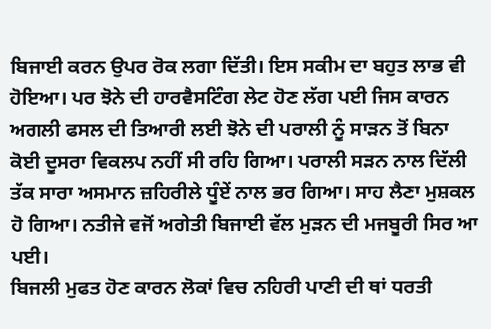ਬਿਜਾਈ ਕਰਨ ਉਪਰ ਰੋਕ ਲਗਾ ਦਿੱਤੀ। ਇਸ ਸਕੀਮ ਦਾ ਬਹੁਤ ਲਾਭ ਵੀ ਹੋਇਆ। ਪਰ ਝੋਨੇ ਦੀ ਹਾਰਵੈਸਟਿੰਗ ਲੇਟ ਹੋਣ ਲੱਗ ਪਈ ਜਿਸ ਕਾਰਨ ਅਗਲੀ ਫਸਲ ਦੀ ਤਿਆਰੀ ਲਈ ਝੋਨੇ ਦੀ ਪਰਾਲੀ ਨੂੰ ਸਾੜਨ ਤੋਂ ਬਿਨਾ ਕੋਈ ਦੂਸਰਾ ਵਿਕਲਪ ਨਹੀਂ ਸੀ ਰਹਿ ਗਿਆ। ਪਰਾਲੀ ਸੜਨ ਨਾਲ ਦਿੱਲੀ ਤੱਕ ਸਾਰਾ ਅਸਮਾਨ ਜ਼ਹਿਰੀਲੇ ਧੂੰਏਂ ਨਾਲ ਭਰ ਗਿਆ। ਸਾਹ ਲੈਣਾ ਮੁਸ਼ਕਲ ਹੋ ਗਿਆ। ਨਤੀਜੇ ਵਜੋਂ ਅਗੇਤੀ ਬਿਜਾਈ ਵੱਲ ਮੁੜਨ ਦੀ ਮਜਬੂਰੀ ਸਿਰ ਆ ਪਈ।
ਬਿਜਲੀ ਮੁਫਤ ਹੋਣ ਕਾਰਨ ਲੋਕਾਂ ਵਿਚ ਨਹਿਰੀ ਪਾਣੀ ਦੀ ਥਾਂ ਧਰਤੀ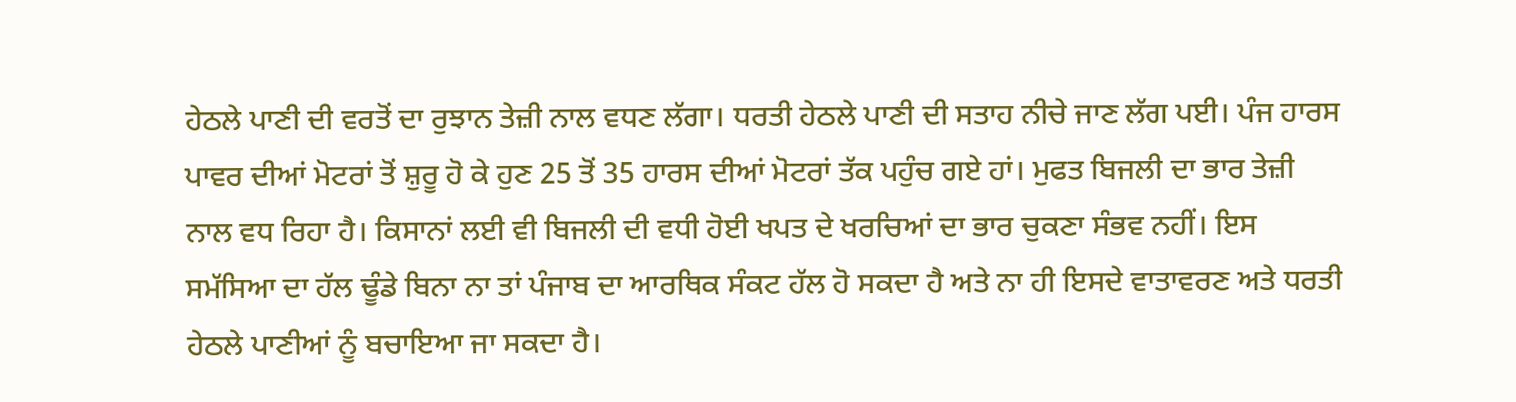ਹੇਠਲੇ ਪਾਣੀ ਦੀ ਵਰਤੋਂ ਦਾ ਰੁਝਾਨ ਤੇਜ਼ੀ ਨਾਲ ਵਧਣ ਲੱਗਾ। ਧਰਤੀ ਹੇਠਲੇ ਪਾਣੀ ਦੀ ਸਤਾਹ ਨੀਚੇ ਜਾਣ ਲੱਗ ਪਈ। ਪੰਜ ਹਾਰਸ ਪਾਵਰ ਦੀਆਂ ਮੋਟਰਾਂ ਤੋਂ ਸ਼ੁਰੂ ਹੋ ਕੇ ਹੁਣ 25 ਤੋਂ 35 ਹਾਰਸ ਦੀਆਂ ਮੋਟਰਾਂ ਤੱਕ ਪਹੁੰਚ ਗਏ ਹਾਂ। ਮੁਫਤ ਬਿਜਲੀ ਦਾ ਭਾਰ ਤੇਜ਼ੀ ਨਾਲ ਵਧ ਰਿਹਾ ਹੈ। ਕਿਸਾਨਾਂ ਲਈ ਵੀ ਬਿਜਲੀ ਦੀ ਵਧੀ ਹੋਈ ਖਪਤ ਦੇ ਖਰਚਿਆਂ ਦਾ ਭਾਰ ਚੁਕਣਾ ਸੰਭਵ ਨਹੀਂ। ਇਸ ਸਮੱਸਿਆ ਦਾ ਹੱਲ ਢੂੰਡੇ ਬਿਨਾ ਨਾ ਤਾਂ ਪੰਜਾਬ ਦਾ ਆਰਥਿਕ ਸੰਕਟ ਹੱਲ ਹੋ ਸਕਦਾ ਹੈ ਅਤੇ ਨਾ ਹੀ ਇਸਦੇ ਵਾਤਾਵਰਣ ਅਤੇ ਧਰਤੀ ਹੇਠਲੇ ਪਾਣੀਆਂ ਨੂੰ ਬਚਾਇਆ ਜਾ ਸਕਦਾ ਹੈ।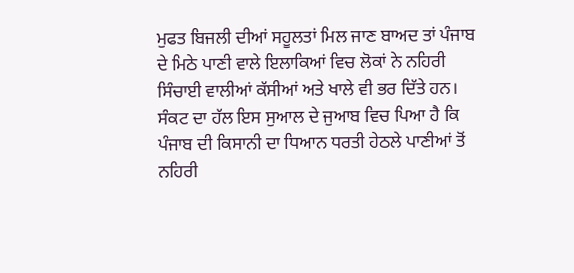ਮੁਫਤ ਬਿਜਲੀ ਦੀਆਂ ਸਹੂਲਤਾਂ ਮਿਲ ਜਾਣ ਬਾਅਦ ਤਾਂ ਪੰਜਾਬ ਦੇ ਮਿਠੇ ਪਾਣੀ ਵਾਲੇ ਇਲਾਕਿਆਂ ਵਿਚ ਲੋਕਾਂ ਨੇ ਨਹਿਰੀ ਸਿੰਚਾਈ ਵਾਲੀਆਂ ਕੱਸੀਆਂ ਅਤੇ ਖਾਲੇ ਵੀ ਭਰ ਦਿੱਤੇ ਹਨ।
ਸੰਕਟ ਦਾ ਹੱਲ ਇਸ ਸੁਆਲ ਦੇ ਜੁਆਬ ਵਿਚ ਪਿਆ ਹੈ ਕਿ ਪੰਜਾਬ ਦੀ ਕਿਸਾਨੀ ਦਾ ਧਿਆਨ ਧਰਤੀ ਹੇਠਲੇ ਪਾਣੀਆਂ ਤੋਂ ਨਹਿਰੀ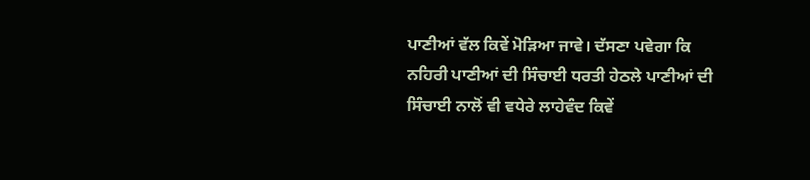ਪਾਣੀਆਂ ਵੱਲ ਕਿਵੇਂ ਮੋੜਿਆ ਜਾਵੇ। ਦੱਸਣਾ ਪਵੇਗਾ ਕਿ ਨਹਿਰੀ ਪਾਣੀਆਂ ਦੀ ਸਿੰਚਾਈ ਧਰਤੀ ਹੇਠਲੇ ਪਾਣੀਆਂ ਦੀ ਸਿੰਚਾਈ ਨਾਲੋਂ ਵੀ ਵਧੇਰੇ ਲਾਹੇਵੰਦ ਕਿਵੇਂ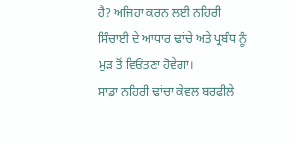ਹੈ? ਅਜਿਹਾ ਕਰਨ ਲਈ ਨਹਿਰੀ ਸਿੰਚਾਈ ਦੇ ਆਧਾਰ ਢਾਂਚੇ ਅਤੇ ਪ੍ਰਬੰਧ ਨੂੰ ਮੁੜ ਤੋਂ ਵਿਓਂਤਣਾ ਹੋਵੇਗਾ।
ਸਾਡਾ ਨਹਿਰੀ ਢਾਂਚਾ ਕੇਵਲ ਬਰਫੀਲੇ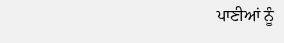ਪਾਣੀਆਂ ਨੂੰ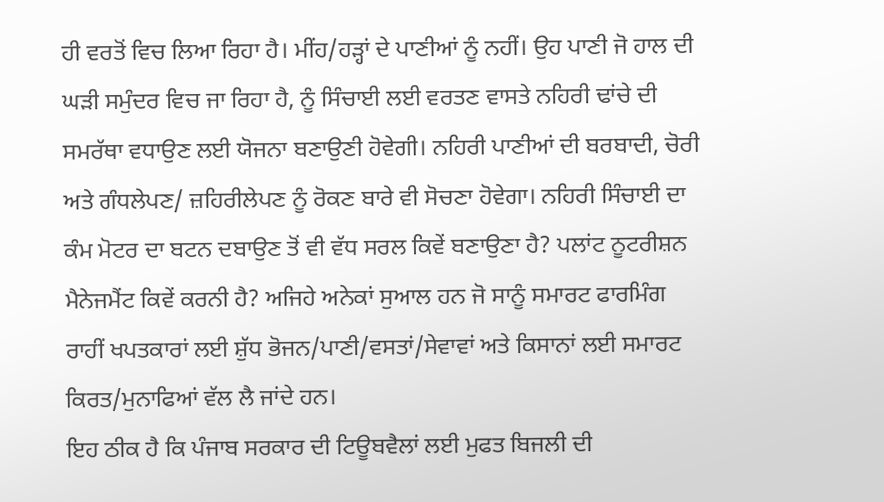ਹੀ ਵਰਤੋਂ ਵਿਚ ਲਿਆ ਰਿਹਾ ਹੈ। ਮੀਂਹ/ਹੜ੍ਹਾਂ ਦੇ ਪਾਣੀਆਂ ਨੂੰ ਨਹੀਂ। ਉਹ ਪਾਣੀ ਜੋ ਹਾਲ ਦੀ ਘੜੀ ਸਮੁੰਦਰ ਵਿਚ ਜਾ ਰਿਹਾ ਹੈ, ਨੂੰ ਸਿੰਚਾਈ ਲਈ ਵਰਤਣ ਵਾਸਤੇ ਨਹਿਰੀ ਢਾਂਚੇ ਦੀ ਸਮਰੱਥਾ ਵਧਾਉਣ ਲਈ ਯੋਜਨਾ ਬਣਾਉਣੀ ਹੋਵੇਗੀ। ਨਹਿਰੀ ਪਾਣੀਆਂ ਦੀ ਬਰਬਾਦੀ, ਚੋਰੀ ਅਤੇ ਗੰਧਲੇਪਣ/ ਜ਼ਹਿਰੀਲੇਪਣ ਨੂੰ ਰੋਕਣ ਬਾਰੇ ਵੀ ਸੋਚਣਾ ਹੋਵੇਗਾ। ਨਹਿਰੀ ਸਿੰਚਾਈ ਦਾ ਕੰਮ ਮੋਟਰ ਦਾ ਬਟਨ ਦਬਾਉਣ ਤੋਂ ਵੀ ਵੱਧ ਸਰਲ ਕਿਵੇਂ ਬਣਾਉਣਾ ਹੈ? ਪਲਾਂਟ ਨੂਟਰੀਸ਼ਨ ਮੈਨੇਜਮੈਂਟ ਕਿਵੇਂ ਕਰਨੀ ਹੈ? ਅਜਿਹੇ ਅਨੇਕਾਂ ਸੁਆਲ ਹਨ ਜੋ ਸਾਨੂੰ ਸਮਾਰਟ ਫਾਰਮਿੰਗ ਰਾਹੀਂ ਖਪਤਕਾਰਾਂ ਲਈ ਸ਼ੁੱਧ ਭੋਜਨ/ਪਾਣੀ/ਵਸਤਾਂ/ਸੇਵਾਵਾਂ ਅਤੇ ਕਿਸਾਨਾਂ ਲਈ ਸਮਾਰਟ ਕਿਰਤ/ਮੁਨਾਫਿਆਂ ਵੱਲ ਲੈ ਜਾਂਦੇ ਹਨ।
ਇਹ ਠੀਕ ਹੈ ਕਿ ਪੰਜਾਬ ਸਰਕਾਰ ਦੀ ਟਿਊਬਵੈਲਾਂ ਲਈ ਮੁਫਤ ਬਿਜਲੀ ਦੀ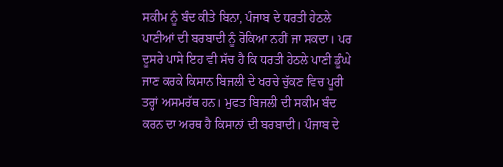ਸਕੀਮ ਨੂੰ ਬੰਦ ਕੀਤੇ ਬਿਨਾ, ਪੰਜਾਬ ਦੇ ਧਰਤੀ ਹੇਠਲੇ ਪਾਣੀਆਂ ਦੀ ਬਰਬਾਦੀ ਨੂੰ ਰੋਕਿਆ ਨਹੀਂ ਜਾ ਸਕਦਾ। ਪਰ ਦੂਸਰੇ ਪਾਸੇ ਇਹ ਵੀ ਸੱਚ ਹੈ ਕਿ ਧਰਤੀ ਹੇਠਲੇ ਪਾਣੀ ਡੂੰਘੇ ਜਾਣ ਕਰਕੇ ਕਿਸਾਨ ਬਿਜਲੀ ਦੇ ਖਰਚੇ ਚੁੱਕਣ ਵਿਚ ਪੂਰੀ ਤਰ੍ਹਾਂ ਅਸਮਰੱਥ ਹਨ। ਮੁਫਤ ਬਿਜਲੀ ਦੀ ਸਕੀਮ ਬੰਦ ਕਰਨ ਦਾ ਅਰਥ ਹੈ ਕਿਸਾਨਾਂ ਦੀ ਬਰਬਾਦੀ। ਪੰਜਾਬ ਦੇ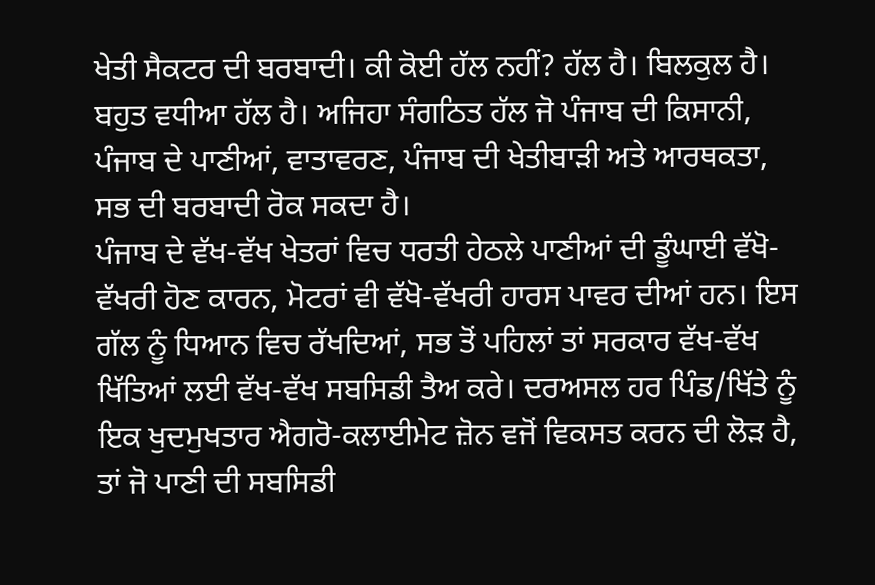ਖੇਤੀ ਸੈਕਟਰ ਦੀ ਬਰਬਾਦੀ। ਕੀ ਕੋਈ ਹੱਲ ਨਹੀਂ? ਹੱਲ ਹੈ। ਬਿਲਕੁਲ ਹੈ। ਬਹੁਤ ਵਧੀਆ ਹੱਲ ਹੈ। ਅਜਿਹਾ ਸੰਗਠਿਤ ਹੱਲ ਜੋ ਪੰਜਾਬ ਦੀ ਕਿਸਾਨੀ, ਪੰਜਾਬ ਦੇ ਪਾਣੀਆਂ, ਵਾਤਾਵਰਣ, ਪੰਜਾਬ ਦੀ ਖੇਤੀਬਾੜੀ ਅਤੇ ਆਰਥਕਤਾ, ਸਭ ਦੀ ਬਰਬਾਦੀ ਰੋਕ ਸਕਦਾ ਹੈ।
ਪੰਜਾਬ ਦੇ ਵੱਖ-ਵੱਖ ਖੇਤਰਾਂ ਵਿਚ ਧਰਤੀ ਹੇਠਲੇ ਪਾਣੀਆਂ ਦੀ ਡੂੰਘਾਈ ਵੱਖੋ-ਵੱਖਰੀ ਹੋਣ ਕਾਰਨ, ਮੋਟਰਾਂ ਵੀ ਵੱਖੋ-ਵੱਖਰੀ ਹਾਰਸ ਪਾਵਰ ਦੀਆਂ ਹਨ। ਇਸ ਗੱਲ ਨੂੰ ਧਿਆਨ ਵਿਚ ਰੱਖਦਿਆਂ, ਸਭ ਤੋਂ ਪਹਿਲਾਂ ਤਾਂ ਸਰਕਾਰ ਵੱਖ-ਵੱਖ ਖਿੱਤਿਆਂ ਲਈ ਵੱਖ-ਵੱਖ ਸਬਸਿਡੀ ਤੈਅ ਕਰੇ। ਦਰਅਸਲ ਹਰ ਪਿੰਡ/ਖਿੱਤੇ ਨੂੰ ਇਕ ਖੁਦਮੁਖਤਾਰ ਐਗਰੋ-ਕਲਾਈਮੇਟ ਜ਼ੋਨ ਵਜੋਂ ਵਿਕਸਤ ਕਰਨ ਦੀ ਲੋੜ ਹੈ, ਤਾਂ ਜੋ ਪਾਣੀ ਦੀ ਸਬਸਿਡੀ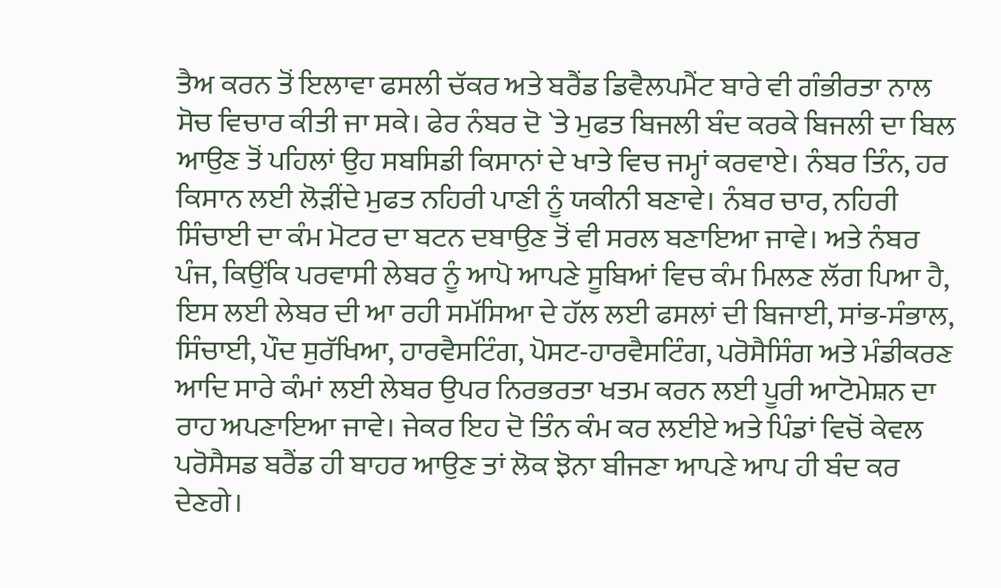ਤੈਅ ਕਰਨ ਤੋਂ ਇਲਾਵਾ ਫਸਲੀ ਚੱਕਰ ਅਤੇ ਬਰੈਂਡ ਡਿਵੈਲਪਮੈਂਟ ਬਾਰੇ ਵੀ ਗੰਭੀਰਤਾ ਨਾਲ ਸੋਚ ਵਿਚਾਰ ਕੀਤੀ ਜਾ ਸਕੇ। ਫੇਰ ਨੰਬਰ ਦੋ `ਤੇ ਮੁਫਤ ਬਿਜਲੀ ਬੰਦ ਕਰਕੇ ਬਿਜਲੀ ਦਾ ਬਿਲ ਆਉਣ ਤੋਂ ਪਹਿਲਾਂ ਉਹ ਸਬਸਿਡੀ ਕਿਸਾਨਾਂ ਦੇ ਖਾਤੇ ਵਿਚ ਜਮ੍ਹਾਂ ਕਰਵਾਏ। ਨੰਬਰ ਤਿੰਨ, ਹਰ ਕਿਸਾਨ ਲਈ ਲੋੜੀਂਦੇ ਮੁਫਤ ਨਹਿਰੀ ਪਾਣੀ ਨੂੰ ਯਕੀਨੀ ਬਣਾਵੇ। ਨੰਬਰ ਚਾਰ, ਨਹਿਰੀ ਸਿੰਚਾਈ ਦਾ ਕੰਮ ਮੋਟਰ ਦਾ ਬਟਨ ਦਬਾਉਣ ਤੋਂ ਵੀ ਸਰਲ ਬਣਾਇਆ ਜਾਵੇ। ਅਤੇ ਨੰਬਰ ਪੰਜ, ਕਿਉਂਕਿ ਪਰਵਾਸੀ ਲੇਬਰ ਨੂੰ ਆਪੋ ਆਪਣੇ ਸੂਬਿਆਂ ਵਿਚ ਕੰਮ ਮਿਲਣ ਲੱਗ ਪਿਆ ਹੈ, ਇਸ ਲਈ ਲੇਬਰ ਦੀ ਆ ਰਹੀ ਸਮੱਸਿਆ ਦੇ ਹੱਲ ਲਈ ਫਸਲਾਂ ਦੀ ਬਿਜਾਈ, ਸਾਂਭ-ਸੰਭਾਲ, ਸਿੰਚਾਈ, ਪੌਦ ਸੁਰੱਖਿਆ, ਹਾਰਵੈਸਟਿੰਗ, ਪੋਸਟ-ਹਾਰਵੈਸਟਿੰਗ, ਪਰੋਸੈਸਿੰਗ ਅਤੇ ਮੰਡੀਕਰਣ ਆਦਿ ਸਾਰੇ ਕੰਮਾਂ ਲਈ ਲੇਬਰ ਉਪਰ ਨਿਰਭਰਤਾ ਖਤਮ ਕਰਨ ਲਈ ਪੂਰੀ ਆਟੋਮੇਸ਼ਨ ਦਾ ਰਾਹ ਅਪਣਾਇਆ ਜਾਵੇ। ਜੇਕਰ ਇਹ ਦੋ ਤਿੰਨ ਕੰਮ ਕਰ ਲਈਏ ਅਤੇ ਪਿੰਡਾਂ ਵਿਚੋਂ ਕੇਵਲ ਪਰੋਸੈਸਡ ਬਰੈਂਡ ਹੀ ਬਾਹਰ ਆਉਣ ਤਾਂ ਲੋਕ ਝੋਨਾ ਬੀਜਣਾ ਆਪਣੇ ਆਪ ਹੀ ਬੰਦ ਕਰ ਦੇਣਗੇ।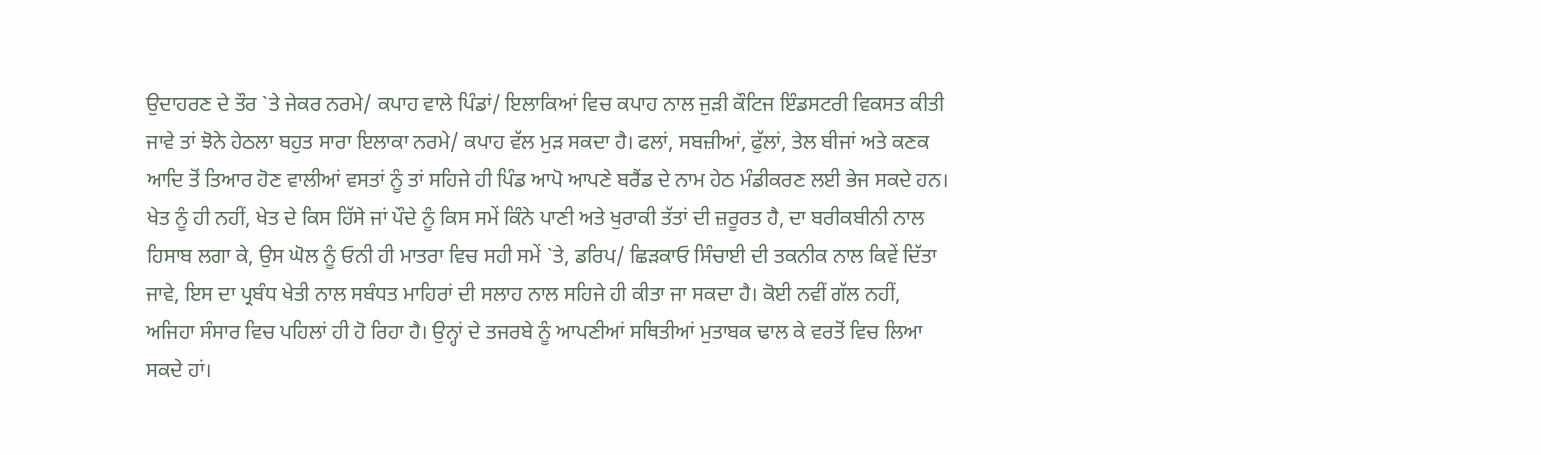ਉਦਾਹਰਣ ਦੇ ਤੌਰ `ਤੇ ਜੇਕਰ ਨਰਮੇ/ ਕਪਾਹ ਵਾਲੇ ਪਿੰਡਾਂ/ ਇਲਾਕਿਆਂ ਵਿਚ ਕਪਾਹ ਨਾਲ ਜੁੜੀ ਕੌਟਿਜ ਇੰਡਸਟਰੀ ਵਿਕਸਤ ਕੀਤੀ ਜਾਵੇ ਤਾਂ ਝੋਨੇ ਹੇਠਲਾ ਬਹੁਤ ਸਾਰਾ ਇਲਾਕਾ ਨਰਮੇ/ ਕਪਾਹ ਵੱਲ ਮੁੜ ਸਕਦਾ ਹੈ। ਫਲਾਂ, ਸਬਜ਼ੀਆਂ, ਫੁੱਲਾਂ, ਤੇਲ ਬੀਜਾਂ ਅਤੇ ਕਣਕ ਆਦਿ ਤੋਂ ਤਿਆਰ ਹੋਣ ਵਾਲੀਆਂ ਵਸਤਾਂ ਨੂੰ ਤਾਂ ਸਹਿਜੇ ਹੀ ਪਿੰਡ ਆਪੋ ਆਪਣੇ ਬਰੈਂਡ ਦੇ ਨਾਮ ਹੇਠ ਮੰਡੀਕਰਣ ਲਈ ਭੇਜ ਸਕਦੇ ਹਨ।
ਖੇਤ ਨੂੰ ਹੀ ਨਹੀਂ, ਖੇਤ ਦੇ ਕਿਸ ਹਿੱਸੇ ਜਾਂ ਪੌਦੇ ਨੂੰ ਕਿਸ ਸਮੇਂ ਕਿੰਨੇ ਪਾਣੀ ਅਤੇ ਖੁਰਾਕੀ ਤੱਤਾਂ ਦੀ ਜ਼ਰੂਰਤ ਹੈ, ਦਾ ਬਰੀਕਬੀਨੀ ਨਾਲ ਹਿਸਾਬ ਲਗਾ ਕੇ, ਉਸ ਘੋਲ ਨੂੰ ਓਨੀ ਹੀ ਮਾਤਰਾ ਵਿਚ ਸਹੀ ਸਮੇਂ `ਤੇ, ਡਰਿਪ/ ਛਿੜਕਾਓ ਸਿੰਚਾਈ ਦੀ ਤਕਨੀਕ ਨਾਲ ਕਿਵੇਂ ਦਿੱਤਾ ਜਾਵੇ, ਇਸ ਦਾ ਪ੍ਰਬੰਧ ਖੇਤੀ ਨਾਲ ਸਬੰਧਤ ਮਾਹਿਰਾਂ ਦੀ ਸਲਾਹ ਨਾਲ ਸਹਿਜੇ ਹੀ ਕੀਤਾ ਜਾ ਸਕਦਾ ਹੈ। ਕੋਈ ਨਵੀਂ ਗੱਲ ਨਹੀਂ, ਅਜਿਹਾ ਸੰਸਾਰ ਵਿਚ ਪਹਿਲਾਂ ਹੀ ਹੋ ਰਿਹਾ ਹੈ। ਉਨ੍ਹਾਂ ਦੇ ਤਜਰਬੇ ਨੂੰ ਆਪਣੀਆਂ ਸਥਿਤੀਆਂ ਮੁਤਾਬਕ ਢਾਲ ਕੇ ਵਰਤੋਂ ਵਿਚ ਲਿਆ ਸਕਦੇ ਹਾਂ।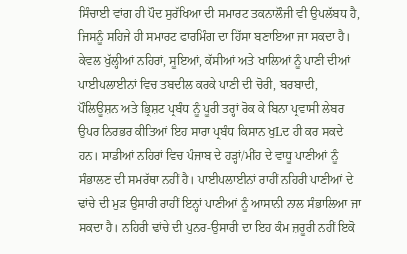ਸਿੰਚਾਈ ਵਾਂਗ ਹੀ ਪੌਦ ਸੁਰੱਖਿਆ ਦੀ ਸਮਾਰਟ ਤਕਨਾਲੌਜੀ ਵੀ ਉਪਲੱਬਧ ਹੈ, ਜਿਸਨੂੰ ਸਹਿਜੇ ਹੀ ਸਮਾਰਟ ਫਾਰਮਿੰਗ ਦਾ ਹਿੱਸਾ ਬਣਾਇਆ ਜਾ ਸਕਦਾ ਹੈ। ਕੇਵਲ ਖੁੱਲ੍ਹੀਆਂ ਨਹਿਰਾਂ, ਸੂਇਆਂ, ਕੱਸੀਆਂ ਅਤੇ ਖਾਲਿਆਂ ਨੂੰ ਪਾਣੀ ਦੀਆਂ ਪਾਈਪਲਾਈਨਾਂ ਵਿਚ ਤਬਦੀਲ ਕਰਕੇ ਪਾਣੀ ਦੀ ਚੋਰੀ, ਬਰਬਾਦੀ, ਪੌਲਿਊਸ਼ਨ ਅਤੇ ਭ੍ਰਿਸ਼ਟ ਪ੍ਰਬੰਧ ਨੂੰ ਪੂਰੀ ਤਰ੍ਹਾਂ ਰੋਕ ਕੇ ਬਿਨਾ ਪ੍ਰਵਾਸੀ ਲੇਬਰ ਉਪਰ ਨਿਰਭਰ ਕੀਤਿਆਂ ਇਹ ਸਾਰਾ ਪ੍ਰਬੰਧ ਕਿਸਾਨ ਖੁLਦ ਹੀ ਕਰ ਸਕਦੇ ਹਨ। ਸਾਡੀਆਂ ਨਹਿਰਾਂ ਵਿਚ ਪੰਜਾਬ ਦੇ ਹੜ੍ਹਾਂ/ਮੀਂਹ ਦੇ ਵਾਧੂ ਪਾਣੀਆਂ ਨੂੰ ਸੰਭਾਲਣ ਦੀ ਸਮਰੱਥਾ ਨਹੀਂ ਹੈ। ਪਾਈਪਲਾਈਨਾਂ ਰਾਹੀਂ ਨਹਿਰੀ ਪਾਣੀਆਂ ਦੇ ਢਾਂਚੇ ਦੀ ਮੁੜ ਉਸਾਰੀ ਰਾਹੀਂ ਇਨ੍ਹਾਂ ਪਾਣੀਆਂ ਨੂੰ ਆਸਾਨੀ ਨਾਲ ਸੰਭਾਲਿਆ ਜਾ ਸਕਦਾ ਹੈ। ਨਹਿਰੀ ਢਾਂਚੇ ਦੀ ਪੁਨਰ-ਉਸਾਰੀ ਦਾ ਇਹ ਕੰਮ ਜ਼ਰੂਰੀ ਨਹੀਂ ਇਕੋ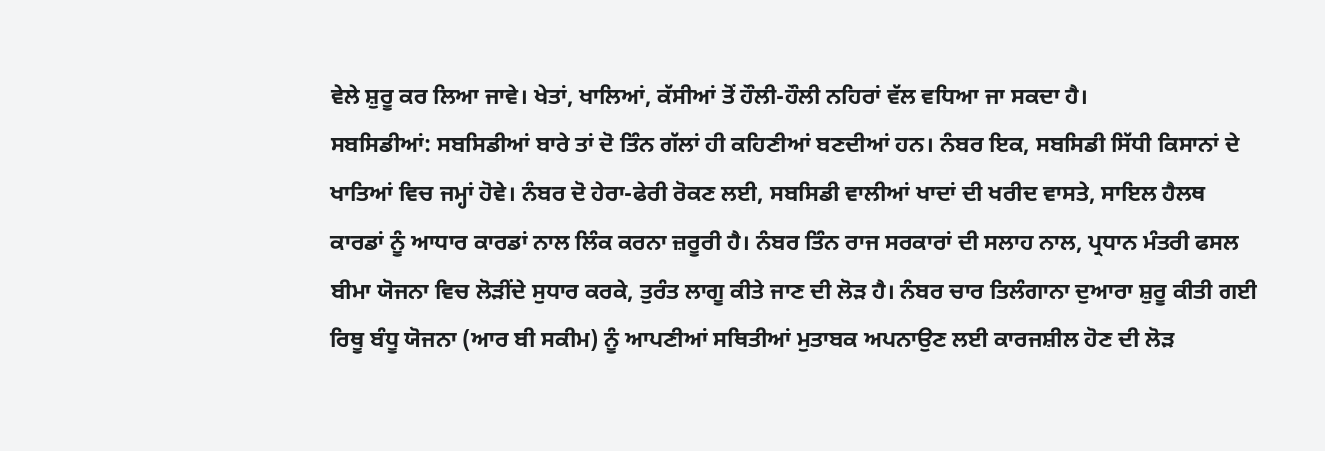ਵੇਲੇ ਸ਼ੁਰੂ ਕਰ ਲਿਆ ਜਾਵੇ। ਖੇਤਾਂ, ਖਾਲਿਆਂ, ਕੱਸੀਆਂ ਤੋਂ ਹੌਲੀ-ਹੌਲੀ ਨਹਿਰਾਂ ਵੱਲ ਵਧਿਆ ਜਾ ਸਕਦਾ ਹੈ।
ਸਬਸਿਡੀਆਂ: ਸਬਸਿਡੀਆਂ ਬਾਰੇ ਤਾਂ ਦੋ ਤਿੰਨ ਗੱਲਾਂ ਹੀ ਕਹਿਣੀਆਂ ਬਣਦੀਆਂ ਹਨ। ਨੰਬਰ ਇਕ, ਸਬਸਿਡੀ ਸਿੱਧੀ ਕਿਸਾਨਾਂ ਦੇ ਖਾਤਿਆਂ ਵਿਚ ਜਮ੍ਹਾਂ ਹੋਵੇ। ਨੰਬਰ ਦੋ ਹੇਰਾ-ਫੇਰੀ ਰੋਕਣ ਲਈ, ਸਬਸਿਡੀ ਵਾਲੀਆਂ ਖਾਦਾਂ ਦੀ ਖਰੀਦ ਵਾਸਤੇ, ਸਾਇਲ ਹੈਲਥ ਕਾਰਡਾਂ ਨੂੰ ਆਧਾਰ ਕਾਰਡਾਂ ਨਾਲ ਲਿੰਕ ਕਰਨਾ ਜ਼ਰੂਰੀ ਹੈ। ਨੰਬਰ ਤਿੰਨ ਰਾਜ ਸਰਕਾਰਾਂ ਦੀ ਸਲਾਹ ਨਾਲ, ਪ੍ਰਧਾਨ ਮੰਤਰੀ ਫਸਲ ਬੀਮਾ ਯੋਜਨਾ ਵਿਚ ਲੋੜੀਂਦੇ ਸੁਧਾਰ ਕਰਕੇ, ਤੁਰੰਤ ਲਾਗੂ ਕੀਤੇ ਜਾਣ ਦੀ ਲੋੜ ਹੈ। ਨੰਬਰ ਚਾਰ ਤਿਲੰਗਾਨਾ ਦੁਆਰਾ ਸ਼ੁਰੂ ਕੀਤੀ ਗਈ ਰਿਥੂ ਬੰਧੂ ਯੋਜਨਾ (ਆਰ ਬੀ ਸਕੀਮ) ਨੂੰ ਆਪਣੀਆਂ ਸਥਿਤੀਆਂ ਮੁਤਾਬਕ ਅਪਨਾਉਣ ਲਈ ਕਾਰਜਸ਼ੀਲ ਹੋਣ ਦੀ ਲੋੜ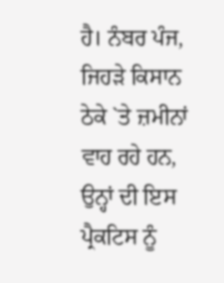ਹੈ। ਨੰਬਰ ਪੰਜ, ਜਿਹੜੇ ਕਿਸਾਨ ਠੇਕੇ `ਤੇ ਜ਼ਮੀਨਾਂ ਵਾਹ ਰਹੇ ਹਨ, ਉਨ੍ਹਾਂ ਦੀ ਇਸ ਪ੍ਰੈਕਟਿਸ ਨੂੰ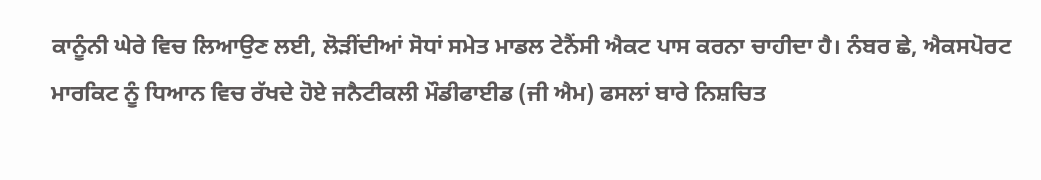ਕਾਨੂੰਨੀ ਘੇਰੇ ਵਿਚ ਲਿਆਉਣ ਲਈ, ਲੋੜੀਂਦੀਆਂ ਸੋਧਾਂ ਸਮੇਤ ਮਾਡਲ ਟੇਨੈਂਸੀ ਐਕਟ ਪਾਸ ਕਰਨਾ ਚਾਹੀਦਾ ਹੈ। ਨੰਬਰ ਛੇ, ਐਕਸਪੋਰਟ ਮਾਰਕਿਟ ਨੂੰ ਧਿਆਨ ਵਿਚ ਰੱਖਦੇ ਹੋਏ ਜਨੈਟੀਕਲੀ ਮੌਡੀਫਾਈਡ (ਜੀ ਐਮ) ਫਸਲਾਂ ਬਾਰੇ ਨਿਸ਼ਚਿਤ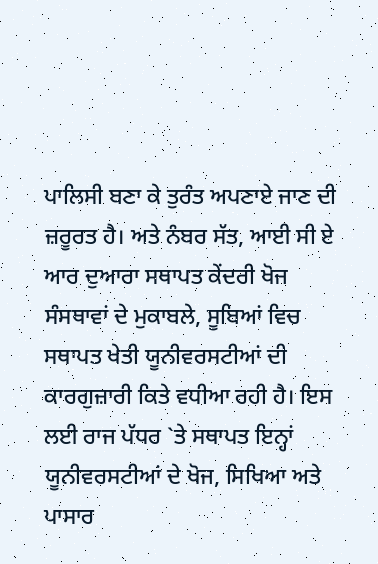ਪਾਲਿਸੀ ਬਣਾ ਕੇ ਤੁਰੰਤ ਅਪਣਾਏ ਜਾਣ ਦੀ ਜ਼ਰੂਰਤ ਹੈ। ਅਤੇ ਨੰਬਰ ਸੱਤ, ਆਈ ਸੀ ਏ ਆਰ ਦੁਆਰਾ ਸਥਾਪਤ ਕੇਂਦਰੀ ਖੋਜ ਸੰਸਥਾਵਾਂ ਦੇ ਮੁਕਾਬਲੇ, ਸੂਬਿਆਂ ਵਿਚ ਸਥਾਪਤ ਖੇਤੀ ਯੂਨੀਵਰਸਟੀਆਂ ਦੀ ਕਾਰਗੁਜ਼ਾਰੀ ਕਿਤੇ ਵਧੀਆ ਰਹੀ ਹੈ। ਇਸ ਲਈ ਰਾਜ ਪੱਧਰ `ਤੇ ਸਥਾਪਤ ਇਨ੍ਹਾਂ ਯੂਨੀਵਰਸਟੀਆਂ ਦੇ ਖੋਜ, ਸਿਖਿਆ ਅਤੇ ਪਾਸਾਰ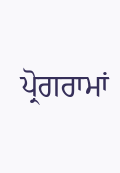ਪ੍ਰੋਗਰਾਮਾਂ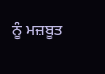ਨੂੰ ਮਜ਼ਬੂਤ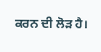ਕਰਨ ਦੀ ਲੋੜ ਹੈ।